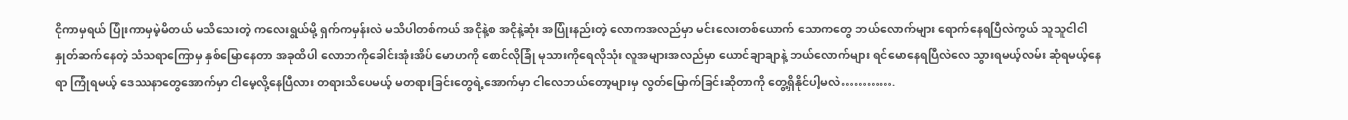ငိုကာမှရယ် ပြုံးကာမှမဲ့မိတယ် မသိသေးတဲ့ ကလေးရွယ်မို့ ရှက်ကမှန်းလဲ မသိပါတစ်ကယ် အငိုနဲ့စ အငိုနဲ့ဆုံး အပြုံးနည်းတဲ့ လောကအလည်မှာ မင်းလေးတစ်ယောက် သောကတွေ ဘယ်လောက်များ ရောက်နေရပြီလဲကွယ် သူသူငါငါ နှုတ်ဆက်နေတဲ့ သံသရာကြောမှ နှစ်မြောနေတာ အခုထိပါ လောဘကိုခေါင်းအုံးအိပ် မောဟကို စောင်လိုခြုံ မုသားကိုရေလိုသုံး လူအများအလည်မှာ ယောင်ချာချာနဲ့ ဘယ်လောက်များ ရင်မောနေရပြီလဲလေ သွားရမယ့်လမ်း ဆုံရမယ့်နေရာ ကြုံရမယ့် ဒေဿနာတွေအောက်မှာ ငါမေ့လို့နေပြီလား တရားသိပေမယ့် မတရားခြင်းတွေရဲ့အောက်မှာ ငါလေဘယ်တော့များမှ လွတ်မြောက်ခြင်းဆိုတာကို တွေ့ရှိနိုင်ပါ့မလဲ………….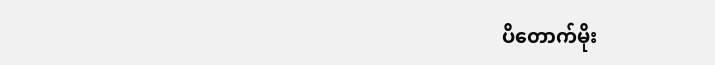ပိတောက်မိုး